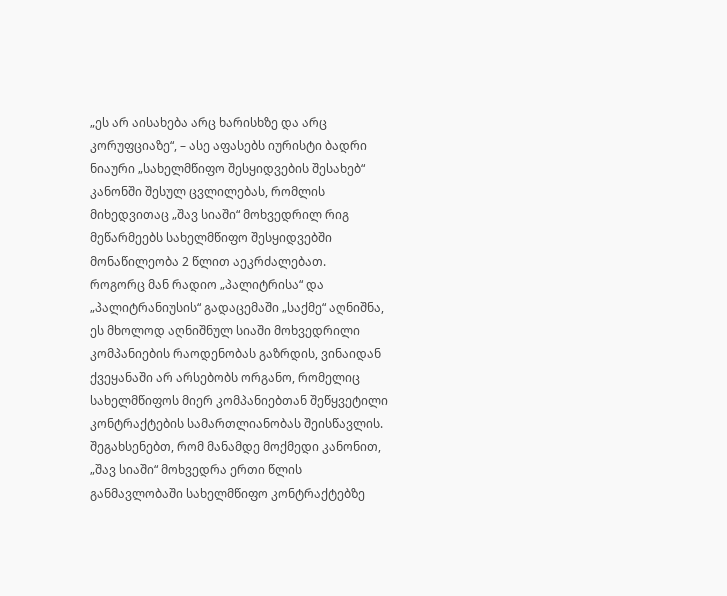„ეს არ აისახება არც ხარისხზე და არც კორუფციაზე“, – ასე აფასებს იურისტი ბადრი ნიაური „სახელმწიფო შესყიდვების შესახებ“ კანონში შესულ ცვლილებას, რომლის მიხედვითაც „შავ სიაში“ მოხვედრილ რიგ მეწარმეებს სახელმწიფო შესყიდვებში მონაწილეობა 2 წლით აეკრძალებათ.
როგორც მან რადიო „პალიტრისა“ და „პალიტრანიუსის“ გადაცემაში „საქმე“ აღნიშნა, ეს მხოლოდ აღნიშნულ სიაში მოხვედრილი კომპანიების რაოდენობას გაზრდის, ვინაიდან ქვეყანაში არ არსებობს ორგანო, რომელიც სახელმწიფოს მიერ კომპანიებთან შეწყვეტილი კონტრაქტების სამართლიანობას შეისწავლის.
შეგახსენებთ, რომ მანამდე მოქმედი კანონით, „შავ სიაში“ მოხვედრა ერთი წლის განმავლობაში სახელმწიფო კონტრაქტებზე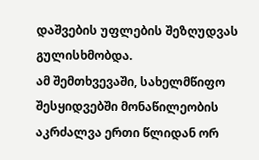დაშვების უფლების შეზღუდვას გულისხმობდა.
ამ შემთხვევაში, სახელმწიფო შესყიდვებში მონაწილეობის აკრძალვა ერთი წლიდან ორ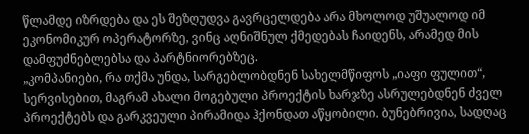წლამდე იზრდება და ეს შეზღუდვა გავრცელდება არა მხოლოდ უშუალოდ იმ ეკონომიკურ ოპერატორზე, ვინც აღნიშნულ ქმედებას ჩაიდენს, არამედ მის დამფუძნებლებსა და პარტნიორებზეც.
„კომპანიები, რა თქმა უნდა, სარგებლობდნენ სახელმწიფოს „იაფი ფულით“, სერვისებით, მაგრამ ახალი მოგებული პროექტის ხარჯზე ასრულებდნენ ძველ პროექტებს და გარკვეული პირამიდა ჰქონდათ აწყობილი. ბუნებრივია, სადღაც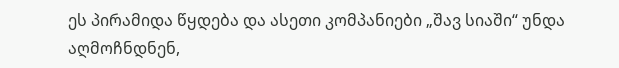ეს პირამიდა წყდება და ასეთი კომპანიები „შავ სიაში“ უნდა აღმოჩნდნენ,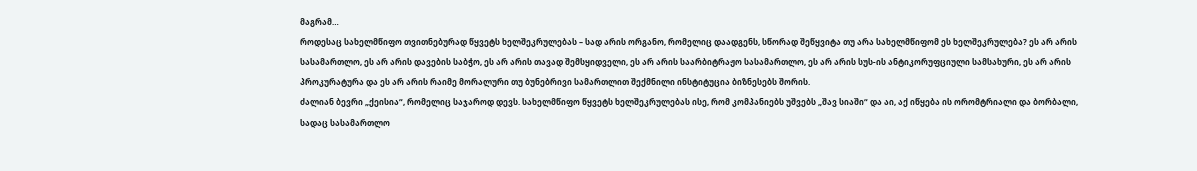მაგრამ…
როდესაც სახელმწიფო თვითნებურად წყვეტს ხელშეკრულებას – სად არის ორგანო, რომელიც დაადგენს, სწორად შეწყვიტა თუ არა სახელმწიფომ ეს ხელშეკრულება? ეს არ არის სასამართლო, ეს არ არის დავების საბჭო, ეს არ არის თავად შემსყიდველი, ეს არ არის საარბიტრაჟო სასამართლო, ეს არ არის სუს-ის ანტიკორუფციული სამსახური, ეს არ არის პროკურატურა და ეს არ არის რაიმე მორალური თუ ბუნებრივი სამართლით შექმნილი ინსტიტუცია ბიზნესებს შორის.
ძალიან ბევრი „ქეისია“, რომელიც საჯაროდ დევს. სახელმწიფო წყვეტს ხელშეკრულებას ისე, რომ კომპანიებს უშვებს „შავ სიაში“ და აი, აქ იწყება ის ორომტრიალი და ბორბალი, სადაც სასამართლო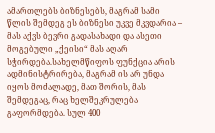ამართლებს ბიზნესებს, მაგრამ სამი წლის შემდეგ ეს ბიზნესი უკვე მკვდარია – მას აქვს ბევრი გადასახადი და ასეთი მოგებული „ქეისი“ მას აღარ სჭირდება.სახელმწიფოს ფუნქცია არის ადმინისტრირება, მაგრამ ის არ უნდა იყოს მოძალადე, მათ შორის, მას შემდეგაც, რაც ხელშეკრულება გაფორმდება. სულ 400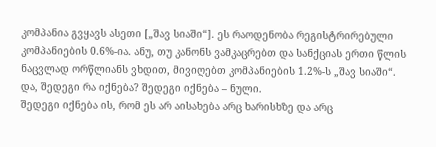კომპანია გვყავს ასეთი [„შავ სიაში“]. ეს რაოდენობა რეგისტრირებული კომპანიების 0.6%-ია. ანუ, თუ კანონს ვამკაცრებთ და სანქციას ერთი წლის ნაცვლად ორწლიანს ვხდით, მივიღებთ კომპანიების 1.2%-ს „შავ სიაში“. და, შედეგი რა იქნება? შედეგი იქნება – ნული.
შედეგი იქნება ის, რომ ეს არ აისახება არც ხარისხზე და არც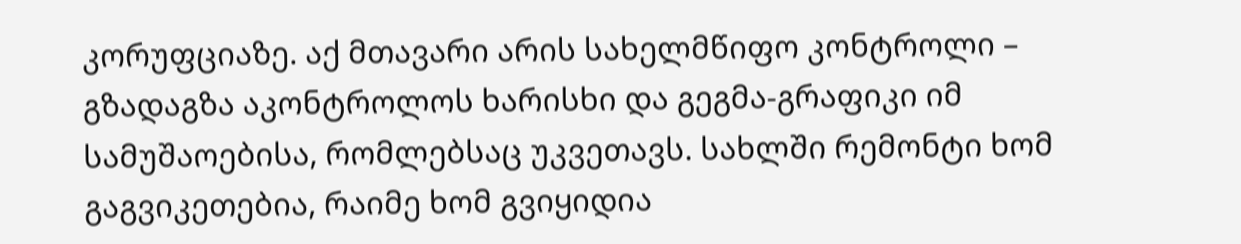კორუფციაზე. აქ მთავარი არის სახელმწიფო კონტროლი – გზადაგზა აკონტროლოს ხარისხი და გეგმა-გრაფიკი იმ სამუშაოებისა, რომლებსაც უკვეთავს. სახლში რემონტი ხომ გაგვიკეთებია, რაიმე ხომ გვიყიდია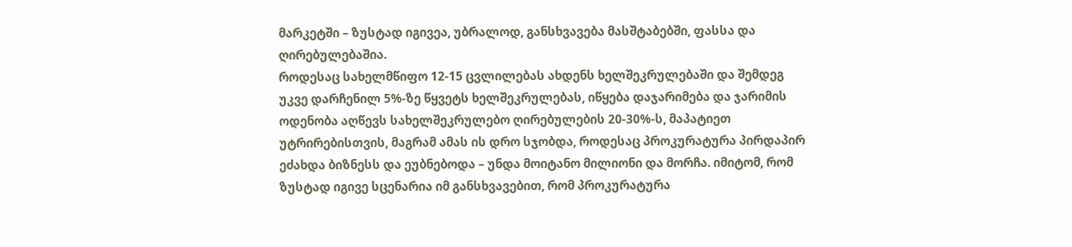მარკეტში – ზუსტად იგივეა, უბრალოდ, განსხვავება მასშტაბებში, ფასსა და ღირებულებაშია.
როდესაც სახელმწიფო 12-15 ცვლილებას ახდენს ხელშეკრულებაში და შემდეგ უკვე დარჩენილ 5%-ზე წყვეტს ხელშეკრულებას, იწყება დაჯარიმება და ჯარიმის ოდენობა აღწევს სახელშეკრულებო ღირებულების 20-30%-ს, მაპატიეთ უტრირებისთვის, მაგრამ ამას ის დრო სჯობდა, როდესაც პროკურატურა პირდაპირ ეძახდა ბიზნესს და ეუბნებოდა – უნდა მოიტანო მილიონი და მორჩა. იმიტომ, რომ ზუსტად იგივე სცენარია იმ განსხვავებით, რომ პროკურატურა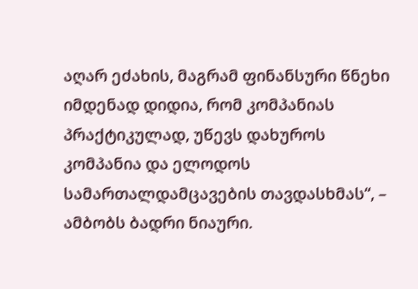აღარ ეძახის, მაგრამ ფინანსური წნეხი იმდენად დიდია, რომ კომპანიას პრაქტიკულად, უწევს დახუროს კომპანია და ელოდოს სამართალდამცავების თავდასხმას“, – ამბობს ბადრი ნიაური.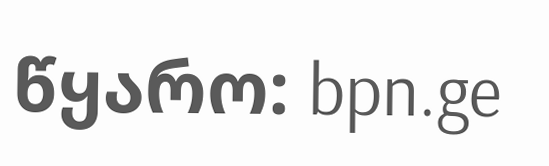წყარო: bpn.ge